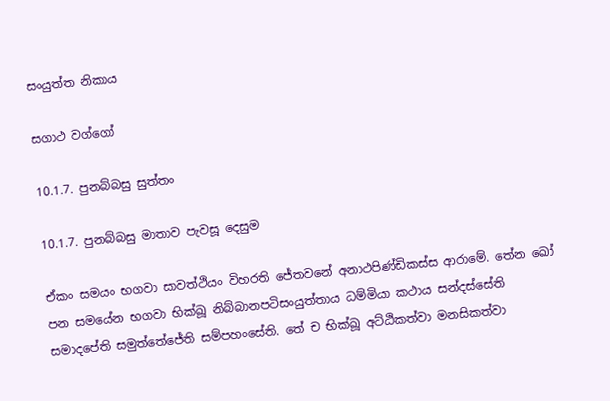සංයුත්ත නිකාය

සගාථ වග්ගෝ

10.1.7. පුනබ්බසු සුත්තං

10.1.7. පුනබ්බසු මාතාව පැවසූ දෙසුම

ඒකං සමයං භගවා සාවත්‌ථියං විහරති ජේතවනේ අනාථපිණ්‌ඩිකස්‌ස ආරාමේ. තේන ඛෝ පන සමයේන භගවා භික්‌ඛූ නිබ්‌බානපටිසංයුත්‌තාය ධම්‌මියා කථාය සන්‌දස්‌සේති සමාදපේති සමුත්‌තේජේති සම්‌පහංසේති. තේ ච භික්‌ඛූ අට්‌ඨිකත්‌වා මනසිකත්‌වා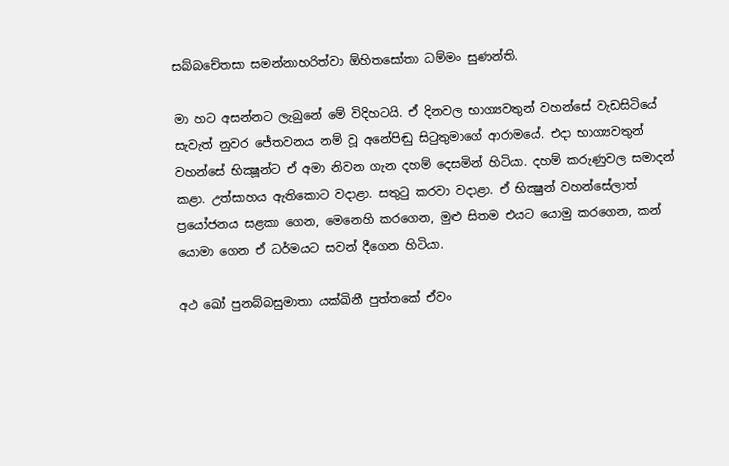සබ්‌බචේතසා සමන්‌නාහරිත්‌වා ඕහිතසෝතා ධම්‌මං සුණන්‌ති.

මා හට අසන්නට ලැබුනේ මේ විදිහටයි. ඒ දිනවල භාග්‍යවතුන් වහන්සේ වැඩසිටියේ සැවැත් නුවර ජේතවනය නම් වූ අනේපිඬු සිටුතුමාගේ ආරාමයේ. එදා භාග්‍යවතුන් වහන්සේ භික්‍ෂූන්ට ඒ අමා නිවන ගැන දහම් දෙසමින් හිටියා. දහම් කරුණුවල සමාදන් කළා. උත්සාහය ඇතිකොට වදාළා. සතුටු කරවා වදාළා. ඒ භික්‍ෂුන් වහන්සේලාත් ප්‍රයෝජනය සළකා ගෙන, මෙනෙහි කරගෙන, මුළු සිතම එයට යොමු කරගෙන, කන් යොමා ගෙන ඒ ධර්මයට සවන් දීගෙන හිටියා.

අථ ඛෝ පුනබ්‌බසුමාතා යක්‌ඛිනී පුත්‌තකේ ඒවං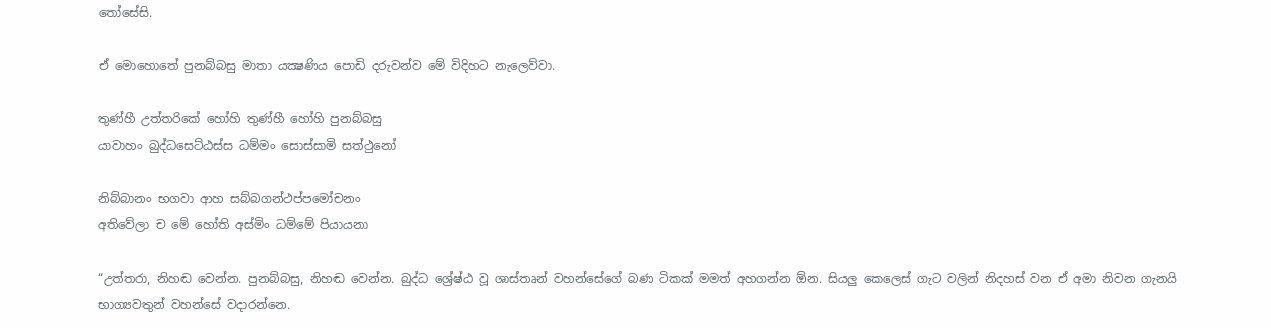තෝසේසි.

ඒ මොහොතේ පුනබ්බසු මාතා යක්‍ෂණිය පොඩි දරුවන්ව මේ විදිහට නැලෙව්වා.

තුණ්‌හී උත්‌තරිකේ හෝහි තුණ්‌හී හෝහි පුනබ්‌බසු
යාවාහං බුද්‌ධසෙට්‌ඨස්‌ස ධම්‌මං සොස්‌සාමි සත්‌ථුනෝ

නිබ්‌බානං භගවා ආහ සබ්‌බගන්‌ථප්‌පමෝචනං
අතිවේලා ච මේ හෝති අස්‌මිං ධම්මේ පියායනා

“උත්තරා, නිහඬ වෙන්න. පුනබ්බසු, නිහඬ වෙන්න. බුද්ධ ශ්‍රේෂ්ඨ වූ ශාස්තෘන් වහන්සේගේ බණ ටිකක් මමත් අහගන්න ඕන. සියලු කෙලෙස් ගැට වලින් නිදහස් වන ඒ අමා නිවන ගැනයි භාග්‍යවතුන් වහන්සේ වදාරන්නෙ.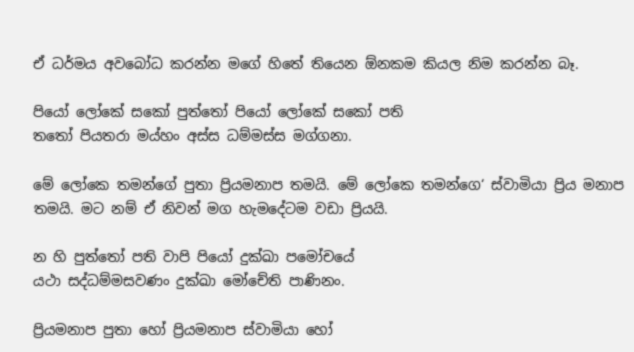ඒ ධර්මය අවබෝධ කරන්න මගේ හිතේ තියෙන ඕනකම කියල නිම කරන්න බෑ.

පියෝ ලෝකේ සකෝ පුත්‌තෝ පියෝ ලෝකේ සකෝ පති
තතෝ පියතරා මය්‌හං අස්‌ස ධම්‌මස්‌ස මග්‌ගනා.

මේ ලෝකෙ තමන්ගේ පුතා ප්‍රියමනාප තමයි. මේ ලෝකෙ තමන්ගෙ‘ ස්වාමියා ප්‍රිය මනාප තමයි. මට නම් ඒ නිවන් මග හැමදේටම වඩා ප්‍රියයි.

න හි පුත්‌තෝ පති වාපි පියෝ දුක්‌ඛා පමෝචයේ
යථා සද්‌ධම්‌මසවණං දුක්‌ඛා මෝචේති පාණිනං.

ප්‍රියමනාප පුතා හෝ ප්‍රියමනාප ස්වාමියා හෝ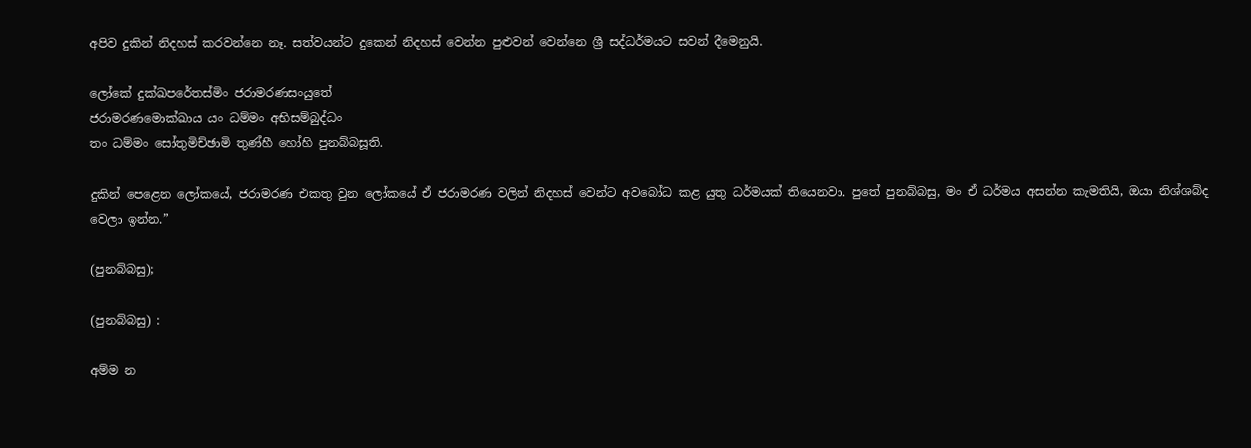අපිව දුකින් නිදහස් කරවන්නෙ නෑ. සත්වයන්ට දුකෙන් නිදහස් වෙන්න පුළුවන් වෙන්නෙ ශ්‍රී සද්ධර්මයට සවන් දීමෙනුයි.

ලෝකේ දුක්‌ඛපරේතස්‌මිං ජරාමරණසංයුතේ
ජරාමරණමොක්‌ඛාය යං ධම්‌මං අභිසම්‌බුද්ධං
තං ධම්‌මං සෝතුමිච්‌ඡාමි තුණ්‌හී හෝහි පුනබ්‌බසූති.

දුකින් පෙළෙන ලෝකයේ, ජරාමරණ එකතු වුන ලෝකයේ ඒ ජරාමරණ වලින් නිදහස් වෙන්ට අවබෝධ කළ යුතු ධර්මයක් තියෙනවා. පුතේ පුනබ්බසු, මං ඒ ධර්මය අසන්න කැමතියි, ඔයා නිශ්ශබ්ද වෙලා ඉන්න.”

(පුනබ්බසු);

(පුනබ්බසු) :

අම්‌ම න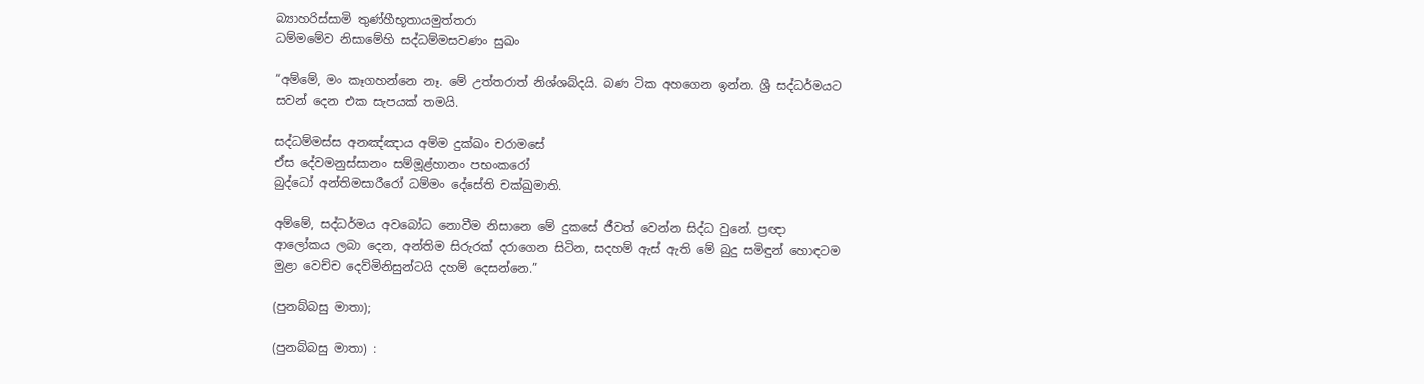බ්‍යාහරිස්‌සාමි තුණ්‌හීභූතායමුත්‌තරා
ධම්‌මමේව නිසාමේහි සද්‌ධම්‌මසවණං සුඛං

“අම්මේ, මං කෑගහන්නෙ නෑ. මේ උත්තරාත් නිශ්ශබ්දයි. බණ ටික අහගෙන ඉන්න. ශ්‍රී සද්ධර්මයට සවන් දෙන එක සැපයක් තමයි.

සද්‌ධම්‌මස්‌ස අනඤ්‌ඤාය අම්‌ම දුක්‌ඛං චරාමසේ
ඒස දේවමනුස්‌සානං සම්‌මූළ්‌හානං පභංකරෝ
බුද්ධෝ අන්‌තිමසාරීරෝ ධම්‌මං දේසේති චක්‌ඛුමාති.

අම්මේ, සද්ධර්මය අවබෝධ නොවීම නිසානෙ මේ දුකසේ ජීවත් වෙන්න සිද්ධ වුනේ. ප්‍රඥා ආලෝකය ලබා දෙන, අන්තිම සිරුරක් දරාගෙන සිටින, සදහම් ඇස් ඇති මේ බුදු සමිඳුන් හොඳටම මුළා වෙච්ච දෙව්මිනිසුන්ටයි දහම් දෙසන්නෙ.”

(පුනබ්බසු මාතා);

(පුනබ්බසු මාතා) :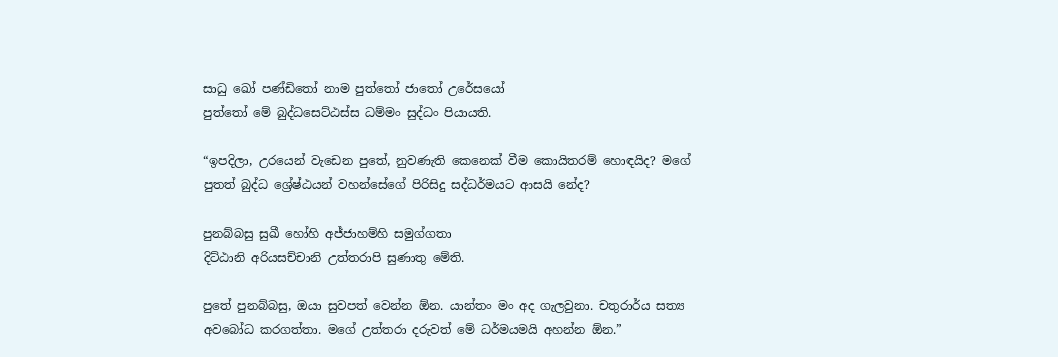සාධු ඛෝ පණ්ඩිතෝ නාම පුත්‌තෝ ජාතෝ උරේසයෝ
පුත්‌තෝ මේ බුද්‌ධසෙට්‌ඨස්‌ස ධම්‌මං සුද්‌ධං පියායති.

“ඉපදිලා, උරයෙන් වැඩෙන පුතේ, නුවණැති කෙනෙක් වීම කොයිතරම් හොඳයිද? මගේ පුතත් බුද්ධ ශ්‍රේෂ්ඨයන් වහන්සේගේ පිරිසිදු සද්ධර්මයට ආසයි නේද?

පුනබ්‌බසු සුඛී හෝහි අජ්‌ජාහම්‌හි සමුග්‌ගතා
දිට්‌ඨානි අරියසච්‌චානි උත්‌තරාපි සුණාතු මේති.

පුතේ පුනබ්බසු, ඔයා සුවපත් වෙන්න ඕන. යාන්තං මං අද ගැලවුනා. චතුරාර්ය සත්‍ය අවබෝධ කරගත්තා. මගේ උත්තරා දරුවත් මේ ධර්මයමයි අහන්න ඕන.”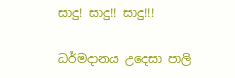සාදු! සාදු!! සාදු!!!

ධර්මදානය උදෙසා පාලි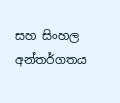සහ සිංහල අන්තර්ගතය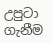උපුටා ගැනීම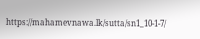https://mahamevnawa.lk/sutta/sn1_10-1-7/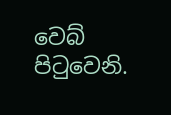වෙබ් පිටුවෙනි.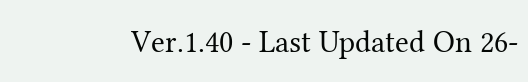Ver.1.40 - Last Updated On 26-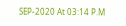SEP-2020 At 03:14 P.M